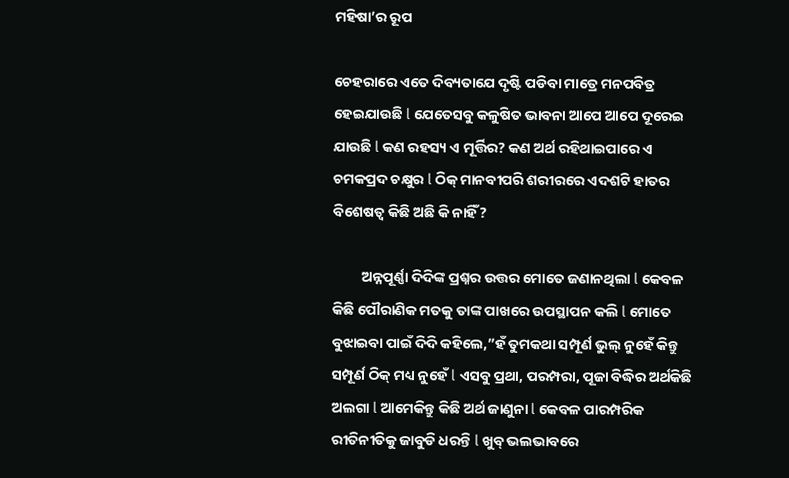ମହିଷା’ର ରୂପ

ଚେହରାରେ ଏତେ ଦିବ୍ୟତାଯେ ଦୃଷ୍ଟି ପଡିବା ମାତ୍ରେ ମନପବିତ୍ର ହେଇଯାଉଛି l ଯେତେସବୁ କଳୁଷିତ ଭାବନା ଆପେ ଆପେ ଦୂରେଇ ଯାଉଛି l କଣ ରହସ୍ୟ ଏ ମୂର୍ତ୍ତିର? କଣ ଅର୍ଥ ରହିଥାଇପାରେ ଏ ଚମକପ୍ରଦ ଚକ୍ଷୁର l ଠିକ୍ ମାନବୀପରି ଶରୀରରେ ଏଦଶଟି ହାତର ବିଶେଷତ୍ୱ କିଛି ଅଛି କି ନାହିଁ?

         ଅନ୍ନପୂର୍ଣ୍ଣା ଦିଦିଙ୍କ ପ୍ରଶ୍ନର ଉତ୍ତର ମୋତେ ଜଣାନଥିଲା l କେବଳ କିଛି ପୌରାଣିକ ମତକୁ ତାଙ୍କ ପାଖରେ ଉପସ୍ଥାପନ କଲି l ମୋତେ ବୁଝାଇବା ପାଇଁ ଦିଦି କହିଲେ,”ହଁ ତୁମକଥା ସମ୍ପୂର୍ଣ ଭୁଲ୍ ନୁହେଁ କିନ୍ତୁ ସମ୍ପୂର୍ଣ ଠିକ୍ ମଧ୍ୟ ନୁହେଁ l ଏସବୁ ପ୍ରଥା, ପରମ୍ପରା, ପୂଜା ବିଦ୍ଧିର ଅର୍ଥକିଛି ଅଲଗା l ଆମେକିନ୍ତୁ କିଛି ଅର୍ଥ ଜାଣୁନା l କେବଳ ପାରମ୍ପରିକ ରୀତିନୀତିକୁ ଜାବୁଡି ଧରନ୍ତି l ଖୁବ୍ ଭଲଭାବରେ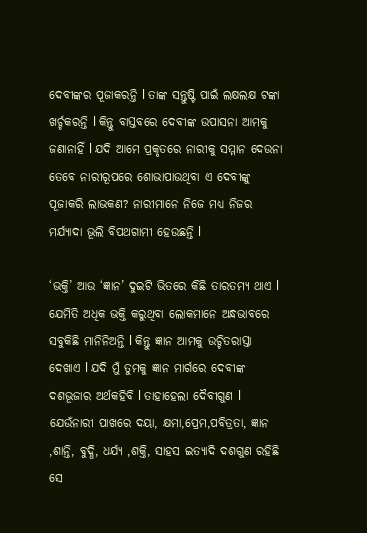ଦେବୀଙ୍କର ପୂଜାକରନ୍ତି l ତାଙ୍କ ସନ୍ତୁଷ୍ଟି ପାଇଁ ଲକ୍ଷଲକ୍ଷ ଟଙ୍କା ଖର୍ଚ୍ଚକରନ୍ତି l କିନ୍ତୁ ବାସ୍ତବରେ ଦେବୀଙ୍କ ଉପାସନା ଆମକୁ ଜଣାନାହିଁ l ଯଦି ଆମେ ପ୍ରକୃତରେ ନାରୀକୁ ସମ୍ମାନ ଦେଉନା ତେବେ ନାରୀରୂପରେ ଶୋଭାପାଉଥିବା ଏ ଦେବୀଙ୍କୁ ପୂଜାକରି ଲାଭକଣ? ନାରୀମାନେ ନିଜେ ମଧ୍ୟ ନିଜର ମର୍ଯ୍ୟାଦା ଭୂଲି ବିପଥଗାମୀ ହେଉଛନ୍ତି l

‘ଭକ୍ତି’ ଆଉ ‘ଜ୍ଞାନ’ ଦୁଇଟି ଭିତରେ କିଛି ତାରତମ୍ୟ ଥାଏ l ଯେମିତି ଅଧିକ ଭକ୍ତି କରୁଥିବା ଲୋକମାନେ ଅନ୍ଧଭାବରେ ସବୁକିଛି ମାନିନିଅନ୍ତି l କିନ୍ତୁ ଜ୍ଞାନ ଆମକୁ ଉଚ୍ଚିତରାସ୍ତା ଦେଖାଏ l ଯଦି ମୁଁ ତୁମକୁ ଜ୍ଞାନ ମାର୍ଗରେ ଦେବୀଙ୍କ ଦଶଭୂଜାର ଅର୍ଥକହିବି l ତାହାହେଲା ଦୈବୀଗୁଣ l ଯେଉଁନାରୀ ପାଖରେ ଦୟା, କ୍ଷମା,ପ୍ରେମ,ପବିତ୍ରତା, ଜ୍ଞାନ ,ଶାନ୍ତି, ବୁଦ୍ଧି, ଧର୍ଯ୍ୟ ,ଶକ୍ତି, ସାହସ ଇତ୍ୟାଦି ଦଶଗୁଣ ରହିଛି ସେ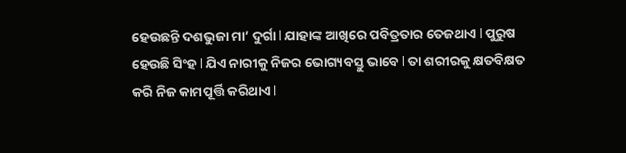ହେଉଛନ୍ତି ଦଶଭୁଜା ମା’ ଦୁର୍ଗା l ଯାହାଙ୍କ ଆଖିରେ ପବିତ୍ରତାର ତେଜଥାଏ l ପୁରୁଷ ହେଉଛି ସିଂହ l ଯିଏ ନାରୀକୁ ନିଜର ଭୋଗ୍ୟବସ୍ତୁ ଭାବେ l ତା ଶରୀରକୁ କ୍ଷତବିକ୍ଷତ କରି ନିଜ କାମପୂର୍ତ୍ତି କରିଥାଏ l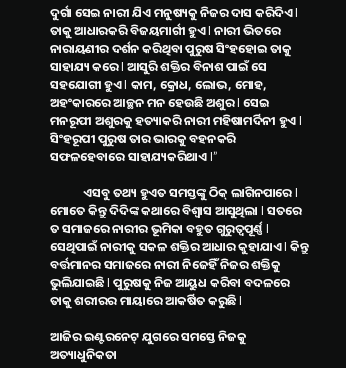ଦୁର୍ଗା ସେଇ ନାରୀ ଯିଏ ମନୁଷ୍ୟକୁ ନିଜର ଦାସ କରିଦିଏ l ତାକୁ ଆଧାରକରି ବିଜୟମାର୍ଗୀ ହୁଏ l ନାରୀ ଭିତରେ ନାରାୟଣୀର ଦର୍ଶନ କରିଥିବା ପୁରୁଷ ସିଂହହୋଇ ତାକୁ ସାହାଯ୍ୟ କରେ l ଆସୁରି ଶକ୍ତିର ବିନାଶ ପାଇଁ ସେ ସହଯୋଗୀ ହୁଏ l କାମ, କ୍ରୋଧ, ଲୋଭ, ମୋହ, ଅହଂକାରରେ ଆଚ୍ଛନ ମନ ହେଉଛି ଅଶୁର l ସେଇ ମନରୂପୀ ଅଶୁରକୁ ହତ୍ୟାକରି ନାରୀ ମହିଷାମର୍ଦିନୀ ହୁଏ l ସିଂହରୂପୀ ପୁରୁଷ ତାର ଭାରକୁ ବହନକରି ସଫଳହେବାରେ ସାହାଯ୍ୟକରିଥାଏ l”

            ଏସବୁ ତଥ୍ୟ ହୁଏତ ସମସ୍ତଙ୍କୁ ଠିକ୍ ଲାଗିନପାରେ l ମୋତେ କିନ୍ତୁ ଦିଦିଙ୍କ କଥାରେ ବିଶ୍ୱାସ ଆସୁଥିଲା l ସତରେ ତ ସମାଜରେ ନାରୀର ଭୂମିକା ବହୁତ ଗୁରୁତ୍ୱପୂର୍ଣ୍ଣ l ସେଥିପାଇଁ ନାରୀକୁ ସକଳ ଶକ୍ତିର ଆଧାର କୁହାଯାଏ l କିନ୍ତୁ ବର୍ତ୍ତମାନର ସମାଜରେ ନାରୀ ନିଜେହିଁ ନିଜର ଶକ୍ତିକୁ ଭୁଲିଯାଇଛି l ପୁରୁଷକୁ ନିଜ ଆୟୁଧ କରିବା ବଦଳରେ ତାକୁ ଶରୀରର ମାୟାରେ ଆକର୍ଷିତ କରୁଛି l

ଆଜିର ଇଣ୍ଟରନେଟ୍ ଯୁଗରେ ସମସ୍ତେ ନିଜକୁ ଅତ୍ୟାଧୁନିକତା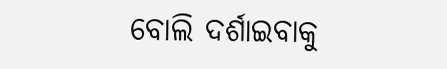ବୋଲି ଦର୍ଶାଇବାକୁ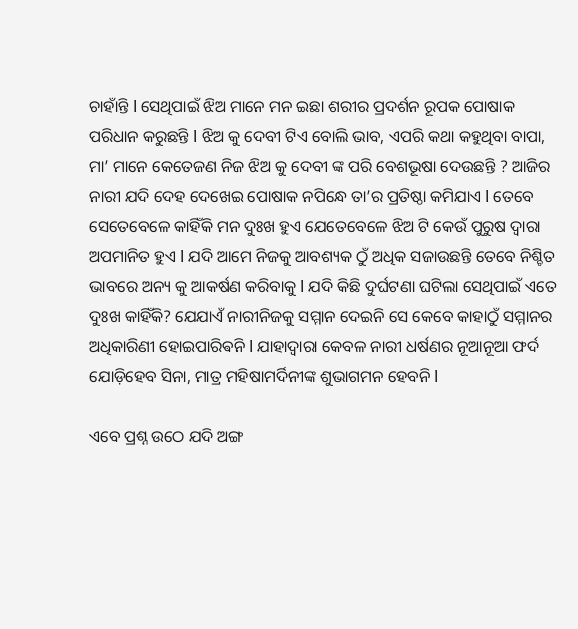ଚାହାଁନ୍ତି l ସେଥିପାଇଁ ଝିଅ ମାନେ ମନ ଇଛା ଶରୀର ପ୍ରଦର୍ଶନ ରୂପକ ପୋଷାକ ପରିଧାନ କରୁଛନ୍ତି l ଝିଅ କୁ ଦେବୀ ଟିଏ ବୋଲି ଭାବ, ଏପରି କଥା କହୁଥିବା ବାପା, ମା’ ମାନେ କେତେଜଣ ନିଜ ଝିଅ କୁ ଦେବୀ ଙ୍କ ପରି ବେଶଭୂଷା ଦେଉଛନ୍ତି ? ଆଜିର ନାରୀ ଯଦି ଦେହ ଦେଖେଇ ପୋଷାକ ନପିନ୍ଧେ ତା’ର ପ୍ରତିଷ୍ଠା କମିଯାଏ l ତେବେ ସେତେବେଳେ କାହିଁକି ମନ ଦୁଃଖ ହୁଏ ଯେତେବେଳେ ଝିଅ ଟି କେଉଁ ପୁରୁଷ ଦ୍ୱାରା ଅପମାନିତ ହୁଏ l ଯଦି ଆମେ ନିଜକୁ ଆବଶ୍ୟକ ଠୁଁ ଅଧିକ ସଜାଉଛନ୍ତି ତେବେ ନିଶ୍ଚିତ ଭାବରେ ଅନ୍ୟ କୁ ଆକର୍ଷଣ କରିବାକୁ l ଯଦି କିଛି ଦୁର୍ଘଟଣା ଘଟିଲା ସେଥିପାଇଁ ଏତେ ଦୁଃଖ କାହିଁକି? ଯେଯାଏଁ ନାରୀନିଜକୁ ସମ୍ମାନ ଦେଇନି ସେ କେବେ କାହାଠୁଁ ସମ୍ମାନର ଅଧିକାରିଣୀ ହୋଇପାରିଵନି l ଯାହାଦ୍ୱାରା କେବଳ ନାରୀ ଧର୍ଷଣର ନୂଆନୂଆ ଫର୍ଦ ଯୋଡ଼ିହେବ ସିନା, ମାତ୍ର ମହିଷାମର୍ଦିନୀଙ୍କ ଶୁଭାଗମନ ହେବନି l

ଏବେ ପ୍ରଶ୍ନ ଉଠେ ଯଦି ଅଙ୍ଗ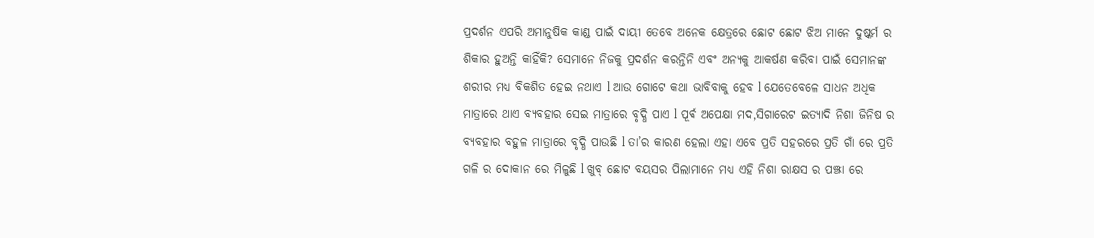ପ୍ରଦର୍ଶନ ଏପରି ଅମାନୁଷିକ କାଣ୍ଡ ପାଇଁ ଦାୟୀ ତେବେ ଅନେକ କ୍ଷେତ୍ରରେ ଛୋଟ ଛୋଟ ଝିଅ ମାନେ ଦୁଷ୍କର୍ମ ର ଶିକାର ହୁଅନ୍ତି କାହିଁକି? ସେମାନେ ନିଜକୁ ପ୍ରଦର୍ଶନ କରନ୍ତିନି ଏବଂ ଅନ୍ୟକୁ ଆକର୍ଷଣ କରିବା ପାଇଁ ସେମାନଙ୍କ ଶରୀର ମଧ୍ୟ ବିକଶିତ ହେଇ ନଥାଏ l ଆଉ ଗୋଟେ କଥା ଭାବିବାକୁ ହେବ l ଯେତେବେଳେ ସାଧନ ଅଧିକ ମାତ୍ରାରେ ଥାଏ ବ୍ୟବହାର ସେଇ ମାତ୍ରାରେ ବୃଦ୍ଧି ପାଏ l ପୂର୍ଵ ଅପେକ୍ଷା ମଦ,ସିଗାରେଟ ଇତ୍ୟାଦି ନିଶା ଜିନିଷ ର ବ୍ୟବହାର ବହୁଳ ମାତ୍ରାରେ ବୃଦ୍ଧି ପାଉଛି l ତା’ର କାରଣ ହେଲା ଏହା ଏବେ ପ୍ରତି ସହରରେ ପ୍ରତି ଗାଁ ରେ ପ୍ରତି ଗଳି ର ଦୋକାନ ରେ ମିଳୁଛି l ଖୁବ୍ ଛୋଟ ବୟସର ପିଲାମାନେ ମଧ୍ୟ ଏହି ନିଶା ରାକ୍ଷସ ର ପଞ୍ଝା ରେ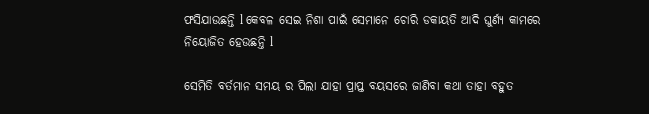ଫସିଯାଉଛନ୍ତି l କେବଳ ସେଇ ନିଶା ପାଇଁ ସେମାନେ ଚୋରି ଡକାୟତି ଆଦି ଘୁର୍ଣ୍ୟ କାମରେ ନିୟୋଜିତ ହେଉଛନ୍ତି l

ସେମିତି ବର୍ତମାନ ସମୟ ର ପିଲା ଯାହା ପ୍ରାପ୍ତ ବୟସରେ ଜାଣିବା କଥା ତାହା ବହୁତ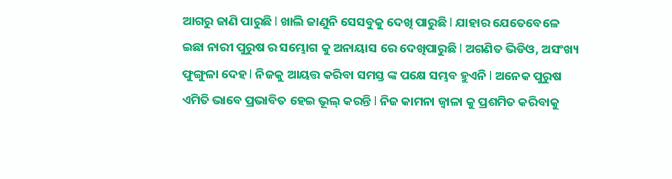ଆଗରୁ ଜାଣି ପାରୁଛି l ଖାଲି ଜାଣୁନି ସେସବୁକୁ ଦେଖି ପାରୁଛି l ଯାହାର ଯେତେବେଳେ ଇଛା ନାରୀ ପୁରୁଷ ର ସମ୍ଭୋଗ କୁ ଅନାୟାସ ରେ ଦେଖିପାରୁଛି l ଅଗଣିତ ଭିଡିଓ, ଅସଂଖ୍ୟ ଫୁଙ୍ଗୁଳା ଦେହ l ନିଜକୁ ଆୟତ୍ତ କରିବା ସମସ୍ତ ଙ୍କ ପକ୍ଷେ ସମ୍ଭବ ହୁଏନି l ଅନେକ ପୁରୁଷ ଏମିତି ଭାବେ ପ୍ରଭାବିତ ହେଇ ଭୂଲ୍ କରନ୍ତି l ନିଜ କାମନା ଜ୍ୱାଳା କୁ ପ୍ରଶମିତ କରିବାକୁ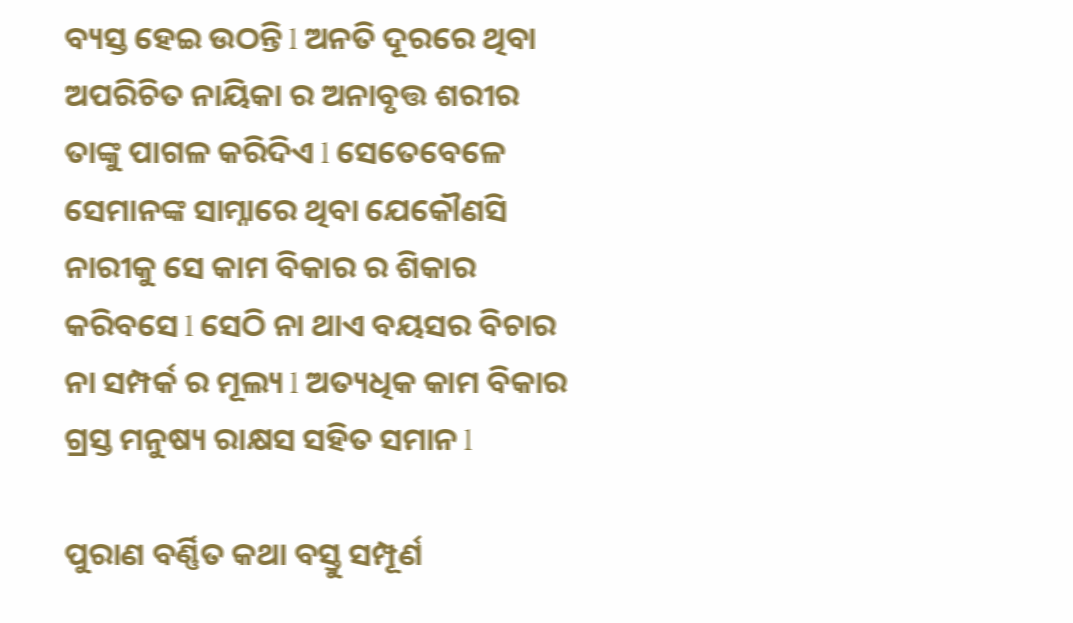ବ୍ୟସ୍ତ ହେଇ ଉଠନ୍ତି l ଅନତି ଦୂରରେ ଥିବା ଅପରିଚିତ ନାୟିକା ର ଅନାବୃତ୍ତ ଶରୀର ତାଙ୍କୁ ପାଗଳ କରିଦିଏ l ସେତେବେଳେ ସେମାନଙ୍କ ସାମ୍ନାରେ ଥିବା ଯେକୌଣସି ନାରୀକୁ ସେ କାମ ବିକାର ର ଶିକାର କରିବସେ l ସେଠି ନା ଥାଏ ବୟସର ବିଚାର ନା ସମ୍ପର୍କ ର ମୂଲ୍ୟ l ଅତ୍ୟଧିକ କାମ ବିକାର ଗ୍ରସ୍ତ ମନୁଷ୍ୟ ରାକ୍ଷସ ସହିତ ସମାନ l

ପୁରାଣ ବର୍ଣ୍ଣିତ କଥା ବସ୍ତୁ ସମ୍ପୂର୍ଣ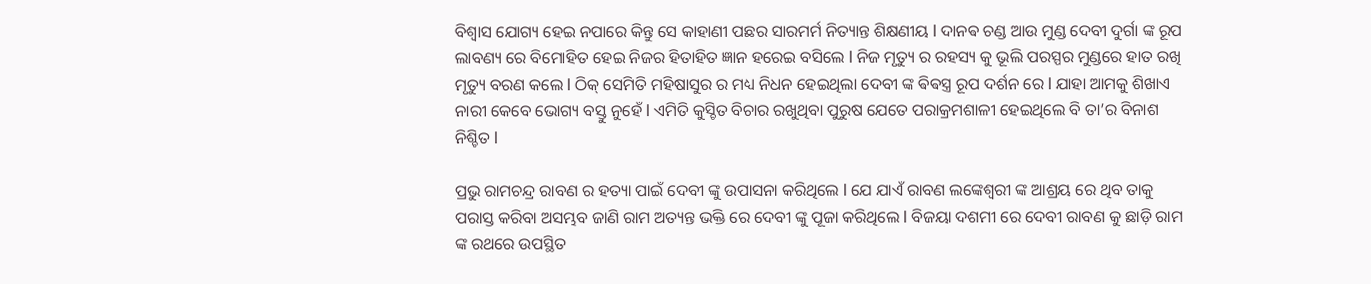ବିଶ୍ୱାସ ଯୋଗ୍ୟ ହେଇ ନପାରେ କିନ୍ତୁ ସେ କାହାଣୀ ପଛର ସାରମର୍ମ ନିତ୍ୟାନ୍ତ ଶିକ୍ଷଣୀୟ l ଦାନଵ ଚଣ୍ଡ ଆଉ ମୁଣ୍ଡ ଦେବୀ ଦୁର୍ଗା ଙ୍କ ରୂପ ଲାବଣ୍ୟ ରେ ବିମୋହିତ ହେଇ ନିଜର ହିତାହିତ ଜ୍ଞାନ ହରେଇ ବସିଲେ l ନିଜ ମୃତ୍ୟୁ ର ରହସ୍ୟ କୁ ଭୂଲି ପରସ୍ପର ମୁଣ୍ଡରେ ହାତ ରଖି ମୃତ୍ୟୁ ବରଣ କଲେ l ଠିକ୍ ସେମିତି ମହିଷାସୁର ର ମଧ୍ୟ ନିଧନ ହେଇଥିଲା ଦେବୀ ଙ୍କ ଵିଵସ୍ତ୍ର ରୂପ ଦର୍ଶନ ରେ l ଯାହା ଆମକୁ ଶିଖାଏ ନାରୀ କେବେ ଭୋଗ୍ୟ ବସ୍ତୁ ନୁହେଁ l ଏମିତି କୁସ୍ଚିତ ବିଚାର ରଖୁଥିବା ପୁରୁଷ ଯେତେ ପରାକ୍ରମଶାଳୀ ହେଇଥିଲେ ବି ତା’ର ବିନାଶ ନିଶ୍ଚିତ l

ପ୍ରଭୁ ରାମଚନ୍ଦ୍ର ରାବଣ ର ହତ୍ୟା ପାଇଁ ଦେବୀ ଙ୍କୁ ଉପାସନା କରିଥିଲେ l ଯେ ଯାଏଁ ରାବଣ ଲଙ୍କେଶ୍ୱରୀ ଙ୍କ ଆଶ୍ରୟ ରେ ଥିବ ତାକୁ ପରାସ୍ତ କରିବା ଅସମ୍ଭବ ଜାଣି ରାମ ଅତ୍ୟନ୍ତ ଭକ୍ତି ରେ ଦେବୀ ଙ୍କୁ ପୂଜା କରିଥିଲେ l ବିଜୟା ଦଶମୀ ରେ ଦେବୀ ରାବଣ କୁ ଛାଡ଼ି ରାମ ଙ୍କ ରଥରେ ଉପସ୍ଥିତ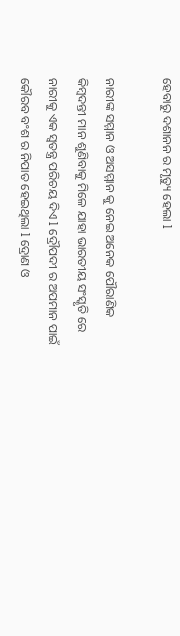ହେବାରୁ ଦଶାନନ ର ମୃତ୍ୟୁ ହେଲା l

ନାରୀଙ୍କ ସମ୍ମାନ ଓ ଅସମ୍ମାନ କୁ ନେଇ ଅନେକ ପୌରାଣିକ କିମ୍ବଦନ୍ତୀ ମାନ ଶୁଣିବାକୁ ମିଳେ ଯାହା ଭାରତୀୟ ସଂସ୍କୃତି ରେ ନାରୀକୁ ଏକ ସ୍ୱତନ୍ତ୍ର ପରିଚୟ ଦିଏ l ଦ୍ରୌପଦୀ ର ଅପମାନ ପାଇଁ କୌରବ ବଂଶ ର ନିପାତ ହେଇଥିଲା l ଦ୍ରୋଣ ଓ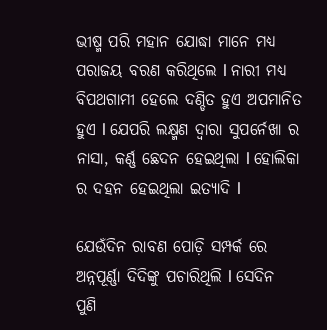ଭୀଷ୍ମ ପରି ମହାନ ଯୋଦ୍ଧା ମାନେ ମଧ୍ୟ ପରାଜୟ ବରଣ କରିଥିଲେ l ନାରୀ ମଧ୍ୟ ବିପଥଗାମୀ ହେଲେ ଦଣ୍ଡିତ ହୁଏ ଅପମାନିତ ହୁଏ l ଯେପରି ଲକ୍ଷ୍ମଣ ଦ୍ୱାରା ସୁପର୍ନେଖା ର ନାସା, କର୍ଣ୍ଣ ଛେଦନ ହେଇଥିଲା l ହୋଲିକା ର ଦହନ ହେଇଥିଲା ଇତ୍ୟାଦି l

ଯେଉଁଦିନ ରାବଣ ପୋଡ଼ି ସମ୍ପର୍କ ରେ ଅନ୍ନପୂର୍ଣ୍ଣା ଦିଦିଙ୍କୁ ପଚାରିଥିଲି l ସେଦିନ ପୁଣି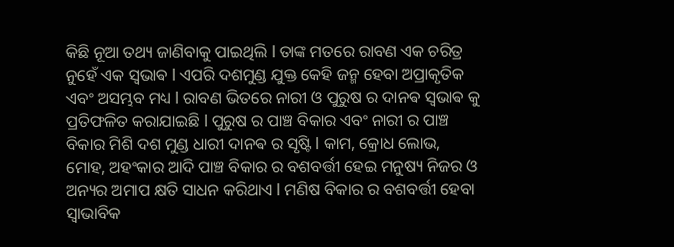କିଛି ନୂଆ ତଥ୍ୟ ଜାଣିବାକୁ ପାଇଥିଲି l ତାଙ୍କ ମତରେ ରାବଣ ଏକ ଚରିତ୍ର ନୁହେଁ ଏକ ସ୍ଵଭାଵ l ଏପରି ଦଶମୁଣ୍ଡ ଯୁକ୍ତ କେହି ଜନ୍ମ ହେବା ଅପ୍ରାକୃତିକ ଏବଂ ଅସମ୍ଭବ ମଧ୍ୟ l ରାବଣ ଭିତରେ ନାରୀ ଓ ପୁରୁଷ ର ଦାନଵ ସ୍ଵଭାଵ କୁ ପ୍ରତିଫଳିତ କରାଯାଇଛି l ପୁରୁଷ ର ପାଞ୍ଚ ବିକାର ଏବଂ ନାରୀ ର ପାଞ୍ଚ ବିକାର ମିଶି ଦଶ ମୁଣ୍ଡ ଧାରୀ ଦାନଵ ର ସୃଷ୍ଟି l କାମ, କ୍ରୋଧ ଲୋଭ, ମୋହ, ଅହଂକାର ଆଦି ପାଞ୍ଚ ବିକାର ର ବଶବର୍ତ୍ତୀ ହେଇ ମନୁଷ୍ୟ ନିଜର ଓ ଅନ୍ୟର ଅମାପ କ୍ଷତି ସାଧନ କରିଥାଏ l ମଣିଷ ବିକାର ର ବଶବର୍ତ୍ତୀ ହେବା ସ୍ୱାଭାବିକ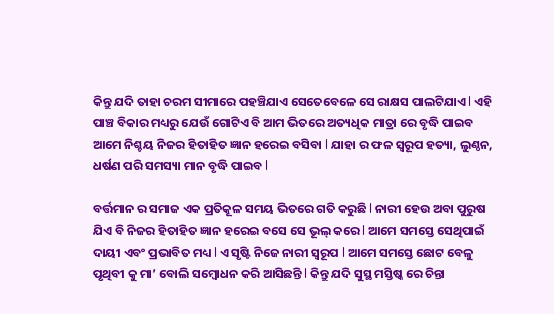କିନ୍ତୁ ଯଦି ତାହା ଚରମ ସୀମାରେ ପହଞ୍ଚିଯାଏ ସେତେବେଳେ ସେ ରାକ୍ଷସ ପାଲଟିଯାଏ l ଏହି ପାଞ୍ଚ ବିକାର ମଧ୍ୟରୁ ଯେଉଁ ଗୋଟିଏ ବି ଆମ ଭିତରେ ଅତ୍ୟଧିକ ମାତ୍ରା ରେ ବୃଦ୍ଧି ପାଇବ ଆମେ ନିଶ୍ଚୟ ନିଜର ହିତାହିତ ଜ୍ଞାନ ହରେଇ ବସିବା l ଯାହା ର ଫଳ ସ୍ୱରୂପ ହତ୍ୟା, ଲୁଣ୍ଠନ, ଧର୍ଷଣ ପରି ସମସ୍ୟା ମାନ ବୃଦ୍ଧି ପାଇବ l

ବର୍ତ୍ତମାନ ର ସମାଜ ଏକ ପ୍ରତିକୂଳ ସମୟ ଭିତରେ ଗତି କରୁଛି l ନାରୀ ହେଉ ଅବା ପୁରୁଷ ଯିଏ ବି ନିଜର ହିତାହିତ ଜ୍ଞାନ ହରେଇ ବସେ ସେ ଭୂଲ୍ କରେ l ଆମେ ସମସ୍ତେ ସେଥିପାଇଁ ଦାୟୀ ଏବଂ ପ୍ରଭାବିତ ମଧ୍ୟ l ଏ ସୃଷ୍ଟି ନିଜେ ନାରୀ ସ୍ୱରୂପ l ଆମେ ସମସ୍ତେ ଛୋଟ ବେଳୁ ପୃଥିବୀ କୁ ମା’ ବୋଲି ସମ୍ବୋଧନ କରି ଆସିଛନ୍ତି l କିନ୍ତୁ ଯଦି ସୁସ୍ଥ ମସ୍ତିଷ୍କ ରେ ଚିନ୍ତା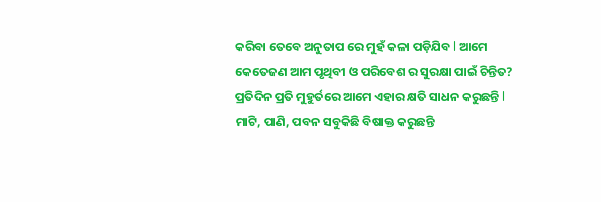କରିବା ତେବେ ଅନୁତାପ ରେ ମୁହଁ କଳା ପଡ଼ିଯିବ l ଆମେ କେତେଜଣ ଆମ ପୃଥିବୀ ଓ ପରିବେଶ ର ସୁରକ୍ଷା ପାଇଁ ଚିନ୍ତିତ? ପ୍ରତିଦିନ ପ୍ରତି ମୁହୁର୍ତରେ ଆମେ ଏହାର କ୍ଷତି ସାଧନ କରୁଛନ୍ତି l ମାଟି, ପାଣି, ପବନ ସବୁକିଛି ବିଷାକ୍ତ କରୁଛନ୍ତି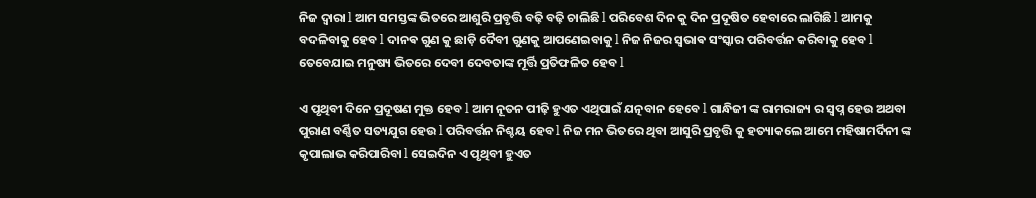ନିଜ ଦ୍ୱାରା l ଆମ ସମସ୍ତଙ୍କ ଭିତରେ ଆଶୁରି ପ୍ରବୃତ୍ତି ବଢ଼ି ବଢ଼ି ଚାଲିଛି l ପରିବେଶ ଦିନ କୁ ଦିନ ପ୍ରଦୂଷିତ ହେବାରେ ଲାଗିଛି l ଆମକୁ ବଦଳିବାକୁ ହେବ l ଦାନଵ ଗୁଣ କୁ ଛାଡ଼ି ଦୈବୀ ଗୁଣକୁ ଆପଣେଇବାକୁ l ନିଜ ନିଜର ସ୍ଵଭାଵ ସଂସ୍କାର ପରିବର୍ତ୍ତନ କରିବାକୁ ହେବ l ତେବେଯାଇ ମନୁଷ୍ୟ ଭିତରେ ଦେବୀ ଦେବତାଙ୍କ ମୂର୍ତ୍ତି ପ୍ରତିଫଳିତ ହେବ l

ଏ ପୃଥିବୀ ଦିନେ ପ୍ରଦୂଷଣ ମୁକ୍ତ ହେବ l ଆମ ନୂତନ ପୀଢ଼ି ହୁଏତ ଏଥିପାଇଁ ଯତ୍ନବାନ ହେବେ l ଗାନ୍ଧିଜୀ ଙ୍କ ରାମରାଜ୍ୟ ର ସ୍ବପ୍ନ ହେଉ ଅଥବା ପୁରାଣ ବର୍ଣ୍ଣିତ ସତ୍ୟଯୁଗ ହେଉ l ପରିବର୍ତ୍ତନ ନିଶ୍ଚୟ ହେବ l ନିଜ ମନ ଭିତରେ ଥିବା ଆସୁରି ପ୍ରବୃତ୍ତି କୁ ହତ୍ୟାକଲେ ଆମେ ମହିଷାମର୍ଦିନୀ ଙ୍କ କୃପାଲାଭ କରିପାରିବା l ସେଇଦିନ ଏ ପୃଥିବୀ ହୁଏତ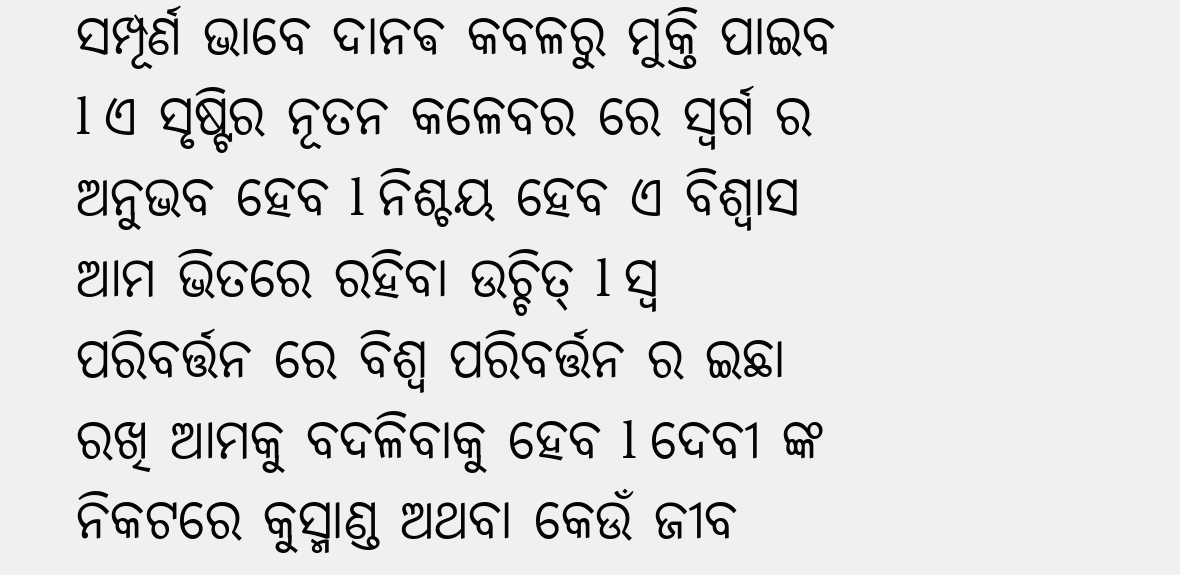ସମ୍ପୂର୍ଣ ଭାବେ ଦାନଵ କବଳରୁ ମୁକ୍ତି ପାଇବ l ଏ ସୃଷ୍ଟିର ନୂତନ କଳେବର ରେ ସ୍ୱର୍ଗ ର ଅନୁଭବ ହେବ l ନିଶ୍ଚୟ ହେବ ଏ ବିଶ୍ୱାସ ଆମ ଭିତରେ ରହିବା ଉଚ୍ଚିତ୍ l ସ୍ୱ ପରିବର୍ତ୍ତନ ରେ ବିଶ୍ୱ ପରିବର୍ତ୍ତନ ର ଇଛା ରଖି ଆମକୁ ବଦଳିବାକୁ ହେବ l ଦେବୀ ଙ୍କ ନିକଟରେ କୁସ୍ମାଣ୍ଡ ଅଥବା କେଉଁ ଜୀବ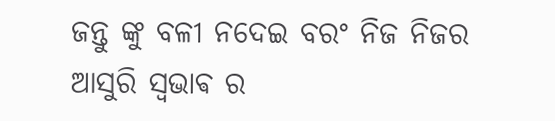ଜନ୍ତୁ ଙ୍କୁ ବଳୀ ନଦେଇ ବରଂ ନିଜ ନିଜର ଆସୁରି ସ୍ଵଭାଵ ର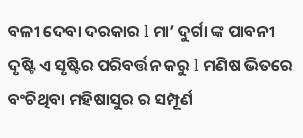ବଳୀ ଦେବା ଦରକାର l ମା’ ଦୁର୍ଗା ଙ୍କ ପାବନୀ ଦୃଷ୍ଟି ଏ ସୃଷ୍ଟିର ପରିବର୍ତ୍ତନ କରୁ l ମଣିଷ ଭିତରେ ବଂଚିଥିବା ମହିଷାସୁର ର ସମ୍ପୂର୍ଣ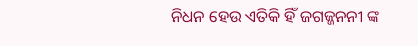ନିଧନ ହେଉ ଏତିକି ହିଁ ଜଗଜ୍ଜନନୀ ଙ୍କ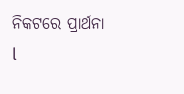ନିକଟରେ ପ୍ରାର୍ଥନା l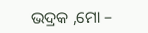ଭଦ୍ରକ ,ମୋ –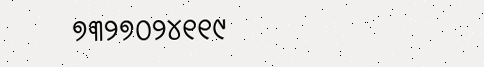୭୩୨୭୦୨୪୧୧୯